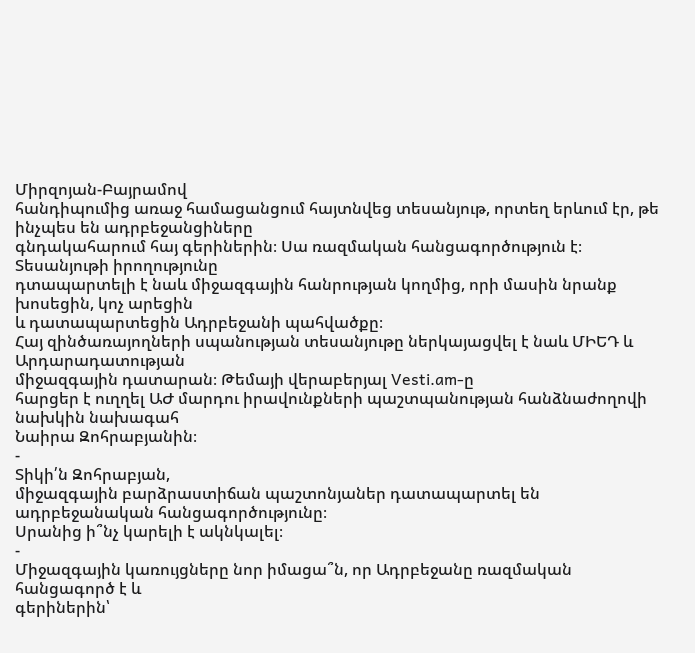Միրզոյան-Բայրամով
հանդիպումից առաջ համացանցում հայտնվեց տեսանյութ, որտեղ երևում էր, թե ինչպես են ադրբեջանցիները
գնդակահարում հայ գերիներին։ Սա ռազմական հանցագործություն է։ Տեսանյութի իրողությունը
դտապարտելի է նաև միջազգային հանրության կողմից, որի մասին նրանք խոսեցին, կոչ արեցին
և դատապարտեցին Ադրբեջանի պահվածքը։
Հայ զինծառայողների սպանության տեսանյութը ներկայացվել է նաև ՄԻԵԴ և Արդարադատության
միջազգային դատարան։ Թեմայի վերաբերյալ Vesti.am-ը
հարցեր է ուղղել ԱԺ մարդու իրավունքների պաշտպանության հանձնաժողովի նախկին նախագահ
Նաիրա Զոհրաբյանին։
-
Տիկի՛ն Զոհրաբյան,
միջազգային բարձրաստիճան պաշտոնյաներ դատապարտել են ադրբեջանական հանցագործությունը։
Սրանից ի՞նչ կարելի է ակնկալել։
-
Միջազգային կառույցները նոր իմացա՞ն, որ Ադրբեջանը ռազմական հանցագործ է և
գերիներին՝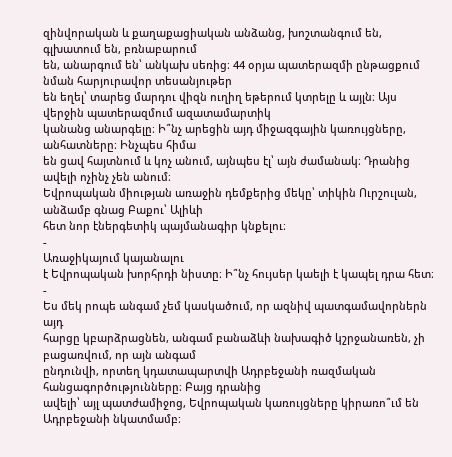զինվորական և քաղաքացիական անձանց, խոշտանգում են, գլխատում են, բռնաբարում
են, անարգում են՝ անկախ սեռից։ 44 օրյա պատերազմի ընթացքում նման հարյուրավոր տեսանյութեր
են եղել՝ տարեց մարդու վիզն ուղիղ եթերում կտրելը և այլն։ Այս վերջին պատերազմում ազատամարտիկ
կանանց անարգելը։ Ի՞նչ արեցին այդ միջազգային կառույցները, անհատները։ Ինչպես հիմա
են ցավ հայտնում և կոչ անում, այնպես էլ՝ այն ժամանակ։ Դրանից ավելի ոչինչ չեն անում։
Եվրոպական միության առաջին դեմքերից մեկը՝ տիկին Ուրշուլան, անձամբ գնաց Բաքու՝ Ալիևի
հետ նոր էներգետիկ պայմանագիր կնքելու։
-
Առաջիկայում կայանալու
է Եվրոպական խորհրդի նիստը։ Ի՞նչ հույսեր կաելի է կապել դրա հետ։
-
Ես մեկ րոպե անգամ չեմ կասկածում, որ ազնիվ պատգամավորներն այդ
հարցը կբարձրացնեն, անգամ բանաձևի նախագիծ կշրջանառեն, չի բացառվում, որ այն անգամ
ընդունվի, որտեղ կդատապարտվի Ադրբեջանի ռազմական հանցագործությունները։ Բայց դրանից
ավելի՝ այլ պատժամիջոց, Եվրոպական կառույցները կիրառո՞ւմ են Ադրբեջանի նկատմամբ։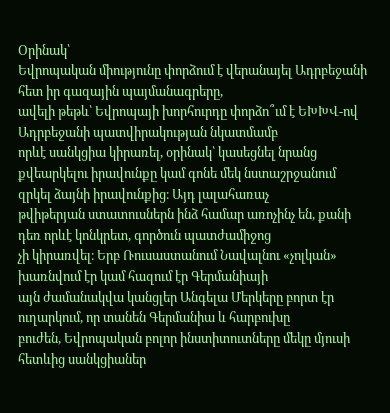Օրինակ՝
Եվրոպական միությունը փորձում է վերանայել Ադրբեջանի հետ իր գազային պայմանագրերը,
ավելի թեթև՝ Եվրոպայի խորհուրդը փորձո՞ւմ է ԵԽԽՎ-ով Ադրբեջանի պատվիրակության նկատմամբ
որևէ սանկցիա կիրառել, օրինակ՝ կասեցնել նրանց
քվեարկելու իրավունքը կամ գոնե մեկ նստաշրջանում զրկել ձայնի իրավունքից։ Այդ լալահառաչ
թվիթերյան ստատուսներն ինձ համար առոչինչ են, քանի դեռ որևէ կոնկրետ, գործուն պատժամիջոց
չի կիրառվել։ Երբ Ռուսաստանում Նավալնու «չոլկան» խառնվում էր կամ հազում էր Գերմանիայի
այն ժամանակվա կանցլեր Անգելա Մերկերը բորտ էր ուղարկում, որ տանեն Գերմանիա և հարբուխը
բուժեն, Եվրոպական բոլոր ինստիտուտները մեկը մյուսի հետևից սանկցիաներ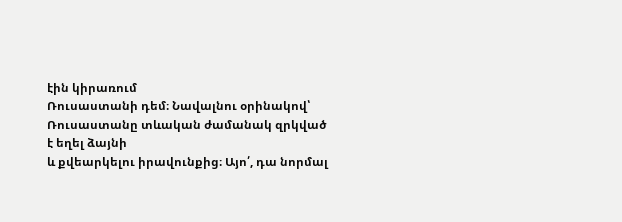էին կիրառում
Ռուսաստանի դեմ։ Նավալնու օրինակով՝ Ռուսաստանը տևական ժամանակ զրկված է եղել ձայնի
և քվեարկելու իրավունքից։ Այո՛, դա նորմալ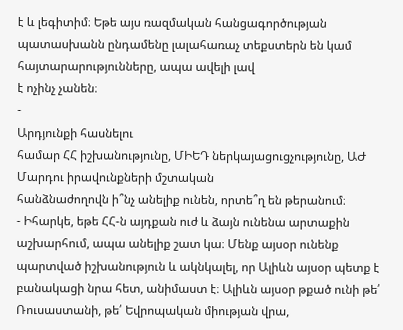է և լեգիտիմ։ Եթե այս ռազմական հանցագործության
պատասխանն ընդամենը լալահառաչ տեքստերն են կամ հայտարարությունները, ապա ավելի լավ
է ոչինչ չանեն։
-
Արդյունքի հասնելու
համար ՀՀ իշխանությունը, ՄԻԵԴ ներկայացուցչությունը, ԱԺ Մարդու իրավունքների մշտական
հանձնաժողովն ի՞նչ անելիք ունեն, որտե՞ղ են թերանում։
- Իհարկե, եթե ՀՀ-ն այդքան ուժ և ձայն ունենա արտաքին աշխարհում, ապա անելիք շատ կա։ Մենք այսօր ունենք պարտված իշխանություն և ակնկալել, որ Ալիևն այսօր պետք է բանակացի նրա հետ, անիմաստ է։ Ալիևն այսօր թքած ունի թե՛ Ռուսաստանի, թե՛ Եվրոպական միության վրա,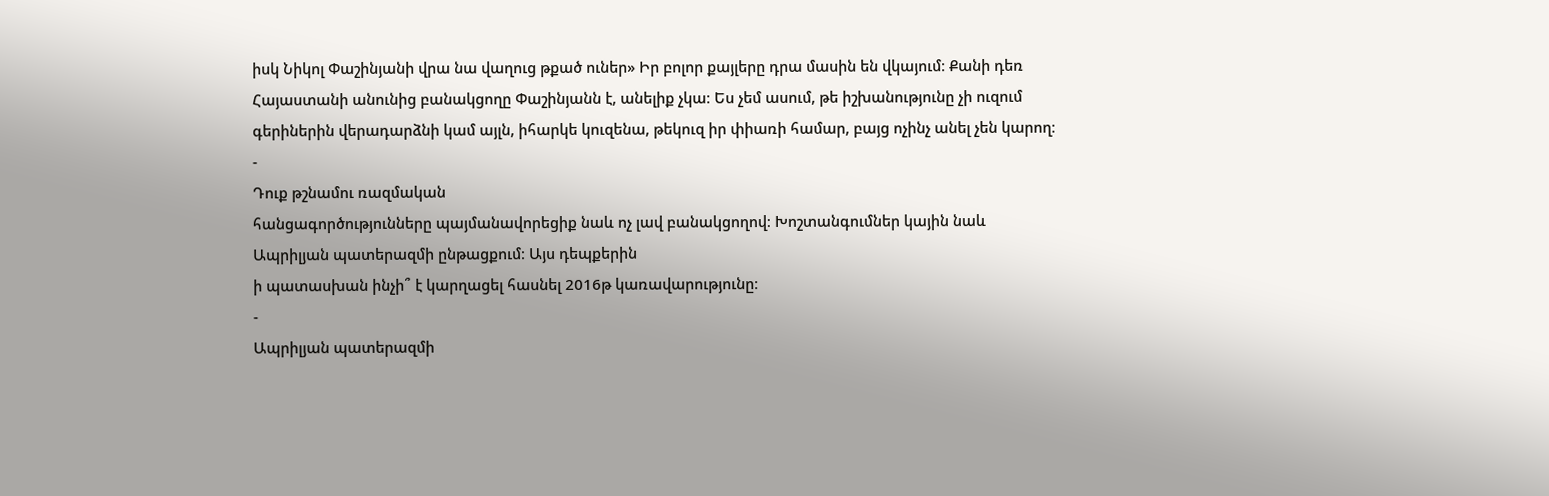իսկ Նիկոլ Փաշինյանի վրա նա վաղուց թքած ուներ» Իր բոլոր քայլերը դրա մասին են վկայում։ Քանի դեռ Հայաստանի անունից բանակցողը Փաշինյանն է, անելիք չկա։ Ես չեմ ասում, թե իշխանությունը չի ուզում գերիներին վերադարձնի կամ այլն, իհարկե կուզենա, թեկուզ իր փիառի համար, բայց ոչինչ անել չեն կարող։
-
Դուք թշնամու ռազմական
հանցագործությունները պայմանավորեցիք նաև ոչ լավ բանակցողով։ Խոշտանգումներ կային նաև
Ապրիլյան պատերազմի ընթացքում։ Այս դեպքերին
ի պատասխան ինչի՞ է կարղացել հասնել 2016թ կառավարությունը։
-
Ապրիլյան պատերազմի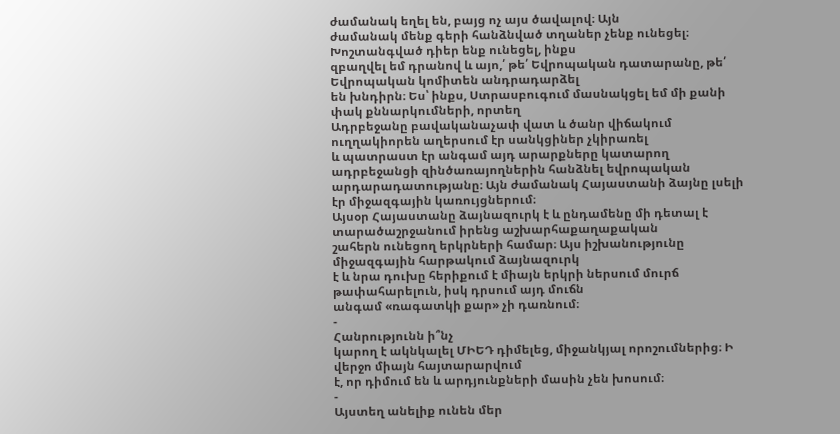ժամանակ եղել են, բայց ոչ այս ծավալով։ Այն
ժամանակ մենք գերի հանձնված տղաներ չենք ունեցել։ Խոշտանգված դիեր ենք ունեցել, ինքս
զբաղվել եմ դրանով և այո,՛ թե՛ Եվրոպական դատարանը, թե՛ Եվրոպական կոմիտեն անդրադարձել
են խնդիրն։ Ես՝ ինքս, Ստրասբուգում մասնակցել եմ մի քանի փակ քննարկումների, որտեղ
Ադրբեջանը բավականաչափ վատ և ծանր վիճակում ուղղակիորեն աղերսում էր սանկցիներ չկիրառել
և պատրաստ էր անգամ այդ արարքները կատարող ադրբեջանցի զինծառայողներին հանձնել եվրոպական
արդարադատությանը։ Այն ժամանակ Հայաստանի ձայնը լսելի էր միջազգային կառույցներում։
Այսօր Հայաստանը ձայնազուրկ է և ընդամենը մի դետալ է տարածաշրջանում իրենց աշխարհաքաղաքական
շահերն ունեցող երկրների համար։ Այս իշխանությունը միջազգային հարթակում ձայնազուրկ
է և նրա դուխը հերիքում է միայն երկրի ներսում մուրճ թափահարելուն, իսկ դրսում այդ մուճն
անգամ «ռագատկի քար» չի դառնում։
-
Հանրությունն ի՞նչ
կարող է ակնկալել ՄԻԵԴ դիմելեց, միջանկյալ որոշումներից։ Ի վերջո միայն հայտարարվում
է, որ դիմում են և արդյունքների մասին չեն խոսում։
-
Այստեղ անելիք ունեն մեր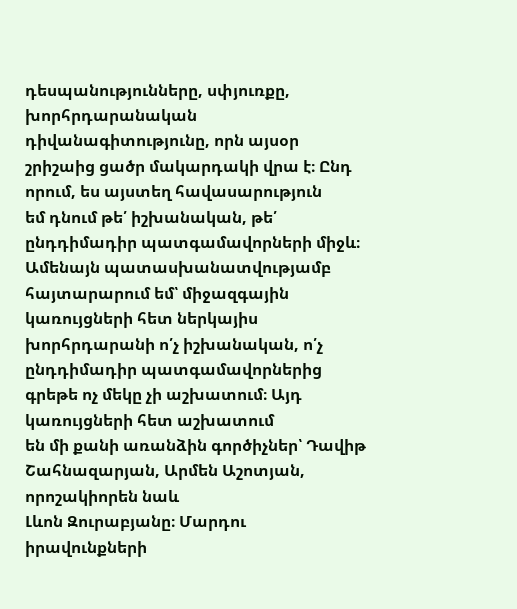դեսպանությունները, սփյուռքը, խորհրդարանական
դիվանագիտությունը, որն այսօր շրիշաից ցածր մակարդակի վրա է։ Ընդ որում, ես այստեղ հավասարություն
եմ դնում թե՛ իշխանական, թե՛ ընդդիմադիր պատգամավորների միջև։ Ամենայն պատասխանատվությամբ
հայտարարում եմ՝ միջազգային կառույցների հետ ներկայիս խորհրդարանի ո՛չ իշխանական, ո՛չ
ընդդիմադիր պատգամավորներից գրեթե ոչ մեկը չի աշխատում։ Այդ կառույցների հետ աշխատում
են մի քանի առանձին գործիչներ՝ Դավիթ Շահնազարյան, Արմեն Աշոտյան, որոշակիորեն նաև
Լևոն Զուրաբյանը։ Մարդու իրավունքների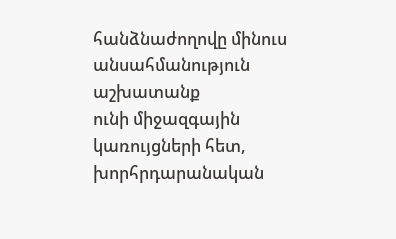հանձնաժողովը մինուս անսահմանություն աշխատանք
ունի միջազգային կառույցների հետ, խորհրդարանական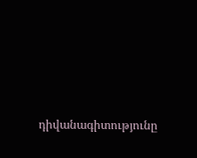դիվանագիտությունը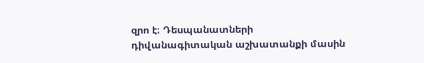զրո է։ Դեսպանատների
դիվանագիտական աշխատանքի մասին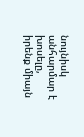նույնիսկ անհարմար է խոսելը, իրենք միայն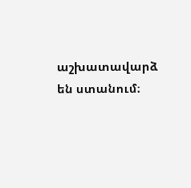աշխատավարձ
են ստանում։